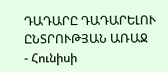ԴԱԴԱՐԸ ԴԱԴԱՐԵԼՈՒ ԸՆՏՐՈՒԹՅԱՆ ԱՌԱՋ
- Հունիսի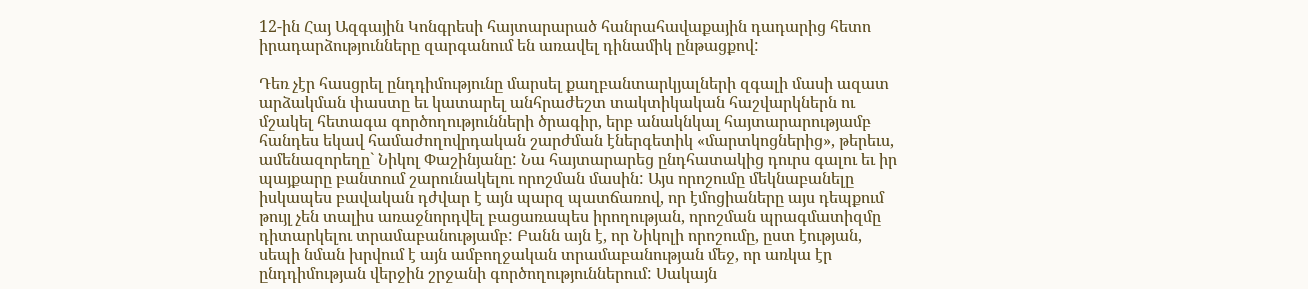12-ին Հայ Ազգային Կոնգրեսի հայտարարած հանրահավաքային դադարից հետո իրադարձությունները զարգանում են առավել դինամիկ ընթացքով:

Դեռ չէր հասցրել ընդդիմությունը մարսել քաղբանտարկյալների զգալի մասի ազատ արձակման փաստը եւ կատարել անհրաժեշտ տակտիկական հաշվարկներն ու մշակել հետագա գործողությունների ծրագիր, երբ անակնկալ հայտարարությամբ հանդես եկավ համաժողովրդական շարժման էներգետիկ «մարտկոցներից», թերեւս, ամենազորեղը` Նիկոլ Փաշինյանը: Նա հայտարարեց ընդհատակից դուրս գալու եւ իր պայքարը բանտում շարունակելու որոշման մասին: Այս որոշումը մեկնաբանելը իսկապես բավական դժվար է այն պարզ պատճառով, որ էմոցիաները այս դեպքում թույլ չեն տալիս առաջնորդվել բացառապես իրողության, որոշման պրագմատիզմը դիտարկելու տրամաբանությամբ: Բանն այն է, որ Նիկոլի որոշումը, ըստ էության, սեպի նման խրվում է այն ամբողջական տրամաբանության մեջ, որ առկա էր ընդդիմության վերջին շրջանի գործողություններում: Սակայն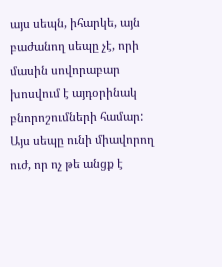այս սեպն, իհարկե, այն բաժանող սեպը չէ, որի մասին սովորաբար խոսվում է այդօրինակ բնորոշումների համար: Այս սեպը ունի միավորող ուժ, որ ոչ թե անցք է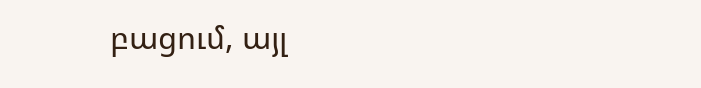բացում, այլ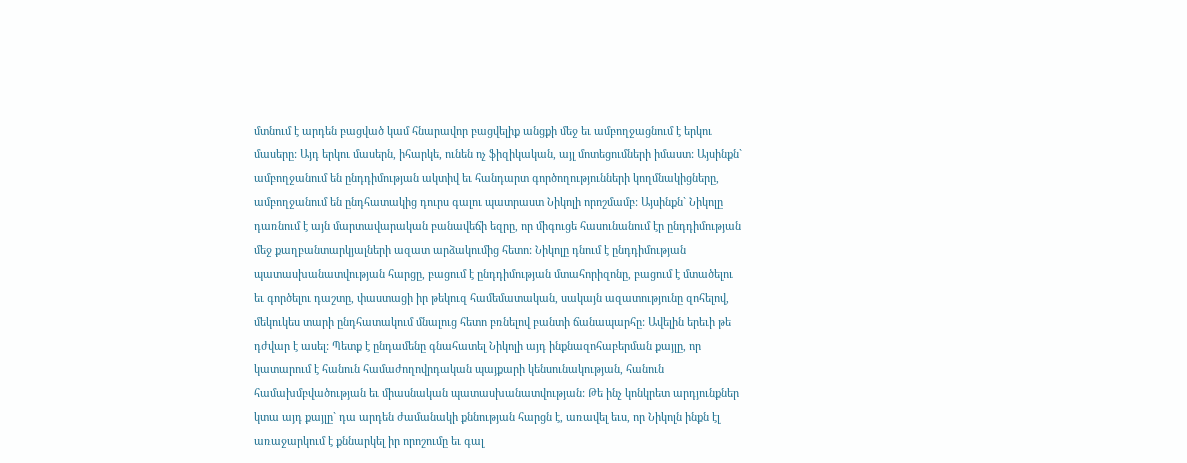մտնում է արդեն բացված կամ հնարավոր բացվելիք անցքի մեջ եւ ամբողջացնում է երկու մասերը: Այդ երկու մասերն, իհարկե, ունեն ոչ ֆիզիկական, այլ մոտեցումների իմաստ: Այսինքն` ամբողջանում են ընդդիմության ակտիվ եւ հանդարտ գործողությունների կողմնակիցները, ամբողջանում են ընդհատակից դուրս գալու պատրաստ Նիկոլի որոշմամբ: Այսինքն` Նիկոլը դառնում է այն մարտավարական բանավեճի եզրը, որ միգուցե հասունանում էր ընդդիմության մեջ քաղբանտարկյալների ազատ արձակումից հետո: Նիկոլը դնում է ընդդիմության պատասխանատվության հարցը, բացում է ընդդիմության մտահորիզոնը, բացում է մտածելու եւ գործելու դաշտը, փաստացի իր թեկուզ համեմատական, սակայն ազատությունը զոհելով, մեկուկես տարի ընդհատակում մնալուց հետո բռնելով բանտի ճանապարհը: Ավելին երեւի թե դժվար է ասել: Պետք է ընդամենը գնահատել Նիկոլի այդ ինքնազոհաբերման քայլը, որ կատարում է հանուն համաժողովրդական պայքարի կենսունակության, հանուն համախմբվածության եւ միասնական պատասխանատվության: Թե ինչ կոնկրետ արդյունքներ կտա այդ քայլը` դա արդեն ժամանակի քննության հարցն է, առավել եւս, որ Նիկոլն ինքն էլ առաջարկում է քննարկել իր որոշումը եւ գալ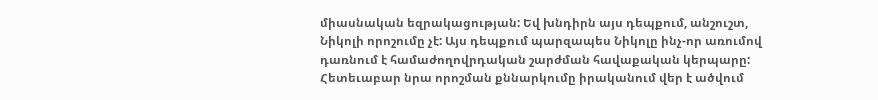միասնական եզրակացության: Եվ խնդիրն այս դեպքում, անշուշտ, Նիկոլի որոշումը չէ: Այս դեպքում պարզապես Նիկոլը ինչ-որ առումով դառնում է համաժողովրդական շարժման հավաքական կերպարը: Հետեւաբար նրա որոշման քննարկումը իրականում վեր է ածվում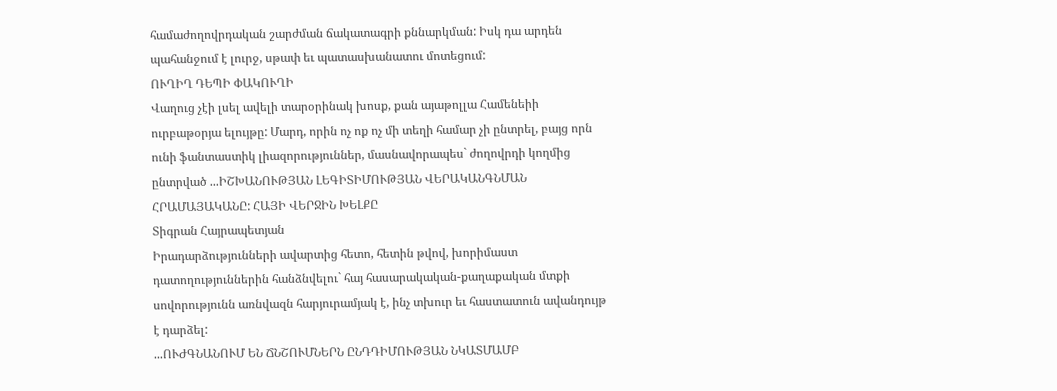համաժողովրդական շարժման ճակատագրի քննարկման: Իսկ դա արդեն պահանջում է լուրջ, սթափ եւ պատասխանատու մոտեցում:
ՈՒՂԻՂ ԴԵՊԻ ՓԱԿՈՒՂԻ
Վաղուց չէի լսել ավելի տարօրինակ խոսք, քան այաթոլլա Համենեիի ուրբաթօրյա ելույթը: Մարդ, որին ոչ ոք ոչ մի տեղի համար չի ընտրել, բայց որն ունի ֆանտաստիկ լիազորություններ, մասնավորապես` ժողովրդի կողմից ընտրված ...ԻՇԽԱՆՈՒԹՅԱՆ ԼԵԳԻՏԻՄՈՒԹՅԱՆ ՎԵՐԱԿԱՆԳՆՄԱՆ ՀՐԱՄԱՅԱԿԱՆԸ: ՀԱՅԻ ՎԵՐՋԻՆ ԽԵԼՔԸ
Տիգրան Հայրապետյան
Իրադարձությունների ավարտից հետո, հետին թվով, խորիմաստ դատողություններին հանձնվելու` հայ հասարակական-քաղաքական մտքի սովորությունն առնվազն հարյուրամյակ է, ինչ տխուր եւ հաստատուն ավանդույթ է դարձել:
...ՈՒԺԳՆԱՆՈՒՄ ԵՆ ՃՆՇՈՒՄՆԵՐՆ ԸՆԴԴԻՄՈՒԹՅԱՆ ՆԿԱՏՄԱՄԲ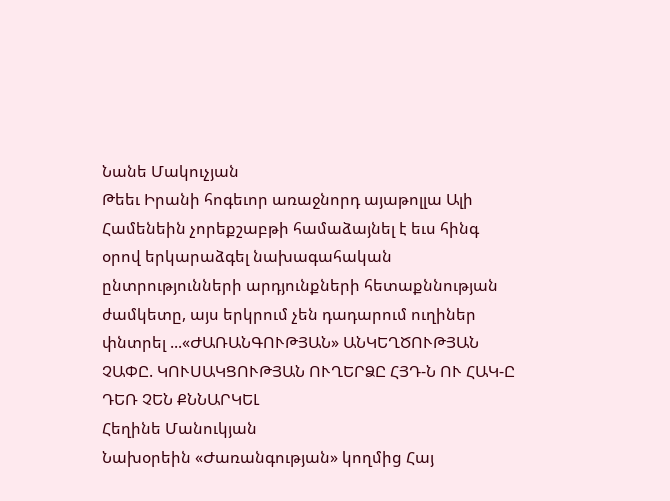Նանե Մակուչյան
Թեեւ Իրանի հոգեւոր առաջնորդ այաթոլլա Ալի Համենեին չորեքշաբթի համաձայնել է եւս հինգ օրով երկարաձգել նախագահական ընտրությունների արդյունքների հետաքննության ժամկետը, այս երկրում չեն դադարում ուղիներ փնտրել ...«ԺԱՌԱՆԳՈՒԹՅԱՆ» ԱՆԿԵՂԾՈՒԹՅԱՆ ՉԱՓԸ. ԿՈՒՍԱԿՑՈՒԹՅԱՆ ՈՒՂԵՐՁԸ ՀՅԴ-Ն ՈՒ ՀԱԿ-Ը ԴԵՌ ՉԵՆ ՔՆՆԱՐԿԵԼ
Հեղինե Մանուկյան
Նախօրեին «Ժառանգության» կողմից Հայ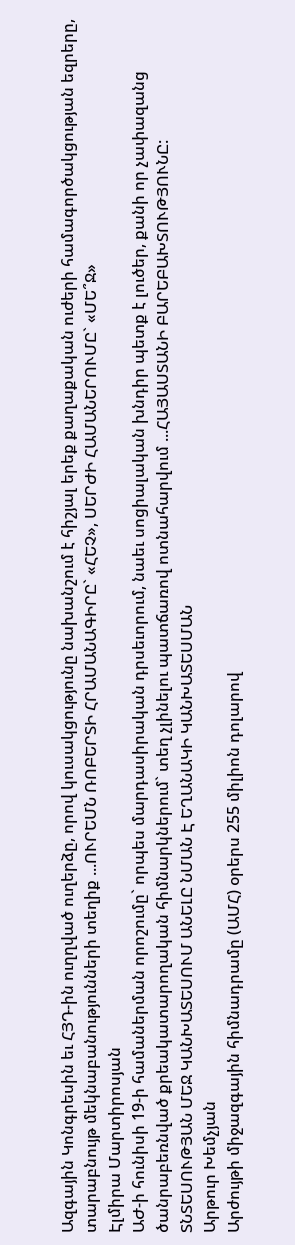Ազգային Կոնգրեսին եւ ՀՅԴ-ին ուղղված ուղերձը, որով կուսակցությունը նախանշում է հիշյալ երեք քաղաքական ուժերի համագործակցության եզրերը, տարաբնույթ մեկնաբանությունների տեղիք ...ՈՒՐԵՄՆ ՌՈԲԵՐՏԻ ՀՐԱՄԱՆԱԳԻՐԸ` «ՀԵՉ», ՍԵՐԺԻ ՀԱՄԱՆԵՐՈՒՄԸ` «ՄԵ՞Ջ»
Էլմիրա Մարտիրոսյան
ԱԺ-ի հունիսի 19-ի համաներման որոշումը` որպես մարդասիրական դրսեւորում, նաեւ սոցիալական խնդիր պետք է լուծեր, քանի որ չափազանց ծանրաբեռնված քրեակատարողական հիմնարկներում` տեղ չլինելու պատճառով ոտնահարվում ...ՀԱՅԱՍՏԱՆԻ ԲԱՐԵԲԱԽՏՈՒԹՅՈՒՆԸ: ՏՆՏԵՍՈՒԹՅԱՆ ՄԵՋ ԿԱՆԽԱՏԵՍՈՒՄ ԱՆԵԼԸ ՆՄԱՆ Է ԵՂԱՆԱԿԻ ԿԱՆԽԱՏԵՍՄԱՆ
Արթուր Խեմչյան
Արժույթի միջազգային հիմնադրամը (ԱՄՀ) օրերս 255 միլիոն դոլարով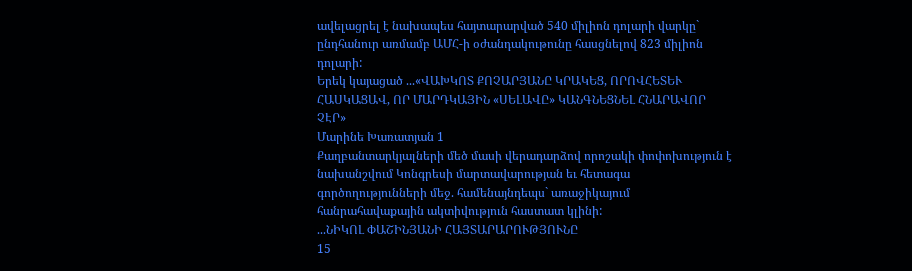ավելացրել է նախապես հայտարարված 540 միլիոն դոլարի վարկը` ընդհանուր առմամբ ԱՄՀ-ի օժանդակութունը հասցնելով 823 միլիոն դոլարի:
Երեկ կայացած ...«ՎԱԽԿՈՏ ՔՈՉԱՐՅԱՆԸ ԿՐԱԿԵՑ, ՈՐՈՎՀԵՏԵՒ ՀԱՍԿԱՑԱՎ, ՈՐ ՄԱՐԴԿԱՅԻՆ «ՍԵԼԱՎԸ» ԿԱՆԳՆԵՑՆԵԼ ՀՆԱՐԱՎՈՐ ՉԷՐ»
Մարինե Խառատյան 1
Քաղբանտարկյալների մեծ մասի վերադարձով որոշակի փոփոխություն է նախանշվում Կոնգրեսի մարտավարության եւ հետագա գործողությունների մեջ. համենայնդեպս` առաջիկայում հանրահավաքային ակտիվություն հաստատ կլինի:
...ՆԻԿՈԼ ՓԱՇԻՆՅԱՆԻ ՀԱՅՏԱՐԱՐՈՒԹՅՈՒՆԸ
15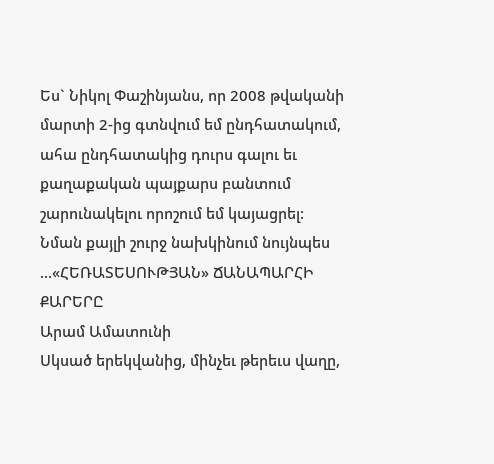Ես` Նիկոլ Փաշինյանս, որ 2008 թվականի մարտի 2-ից գտնվում եմ ընդհատակում, ահա ընդհատակից դուրս գալու եւ քաղաքական պայքարս բանտում շարունակելու որոշում եմ կայացրել:
Նման քայլի շուրջ նախկինում նույնպես ...«ՀԵՌԱՏԵՍՈՒԹՅԱՆ» ՃԱՆԱՊԱՐՀԻ ՔԱՐԵՐԸ
Արամ Ամատունի
Սկսած երեկվանից, մինչեւ թերեւս վաղը,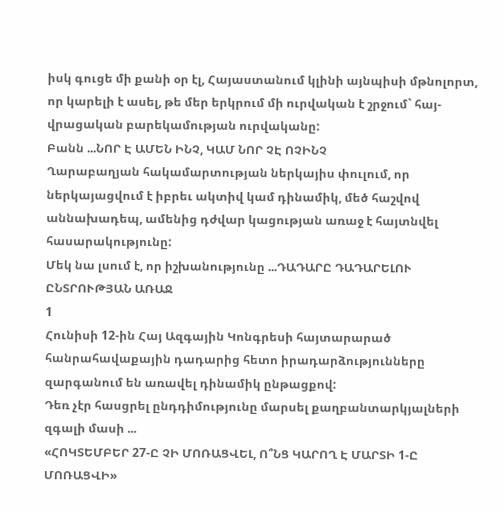իսկ գուցե մի քանի օր էլ, Հայաստանում կլինի այնպիսի մթնոլորտ, որ կարելի է ասել, թե մեր երկրում մի ուրվական է շրջում` հայ-վրացական բարեկամության ուրվականը:
Բանն ...ՆՈՐ Է ԱՄԵՆ ԻՆՉ, ԿԱՄ ՆՈՐ ՉԷ ՈՉԻՆՉ
Ղարաբաղյան հակամարտության ներկայիս փուլում, որ ներկայացվում է իբրեւ ակտիվ կամ դինամիկ, մեծ հաշվով աննախադեպ, ամենից դժվար կացության առաջ է հայտնվել հասարակությունը:
Մեկ նա լսում է, որ իշխանությունը ...ԴԱԴԱՐԸ ԴԱԴԱՐԵԼՈՒ ԸՆՏՐՈՒԹՅԱՆ ԱՌԱՋ
1
Հունիսի 12-ին Հայ Ազգային Կոնգրեսի հայտարարած հանրահավաքային դադարից հետո իրադարձությունները զարգանում են առավել դինամիկ ընթացքով:
Դեռ չէր հասցրել ընդդիմությունը մարսել քաղբանտարկյալների զգալի մասի ...
«ՀՈԿՏԵՄԲԵՐ 27-Ը ՉԻ ՄՈՌԱՑՎԵԼ, Ո՞ՆՑ ԿԱՐՈՂ Է ՄԱՐՏԻ 1-Ը ՄՈՌԱՑՎԻ»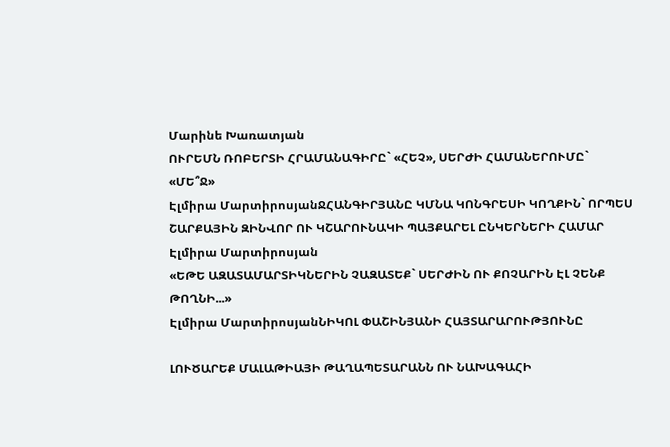Մարինե Խառատյան
ՈՒՐԵՄՆ ՌՈԲԵՐՏԻ ՀՐԱՄԱՆԱԳԻՐԸ` «ՀԵՉ», ՍԵՐԺԻ ՀԱՄԱՆԵՐՈՒՄԸ` «ՄԵ՞Ջ»
Էլմիրա ՄարտիրոսյանՋՀԱՆԳԻՐՅԱՆԸ ԿՄՆԱ ԿՈՆԳՐԵՍԻ ԿՈՂՔԻՆ` ՈՐՊԵՍ ՇԱՐՔԱՅԻՆ ԶԻՆՎՈՐ ՈՒ ԿՇԱՐՈՒՆԱԿԻ ՊԱՅՔԱՐԵԼ ԸՆԿԵՐՆԵՐԻ ՀԱՄԱՐ
Էլմիրա Մարտիրոսյան
«ԵԹԵ ԱԶԱՏԱՄԱՐՏԻԿՆԵՐԻՆ ՉԱԶԱՏԵՔ` ՍԵՐԺԻՆ ՈՒ ՔՈՉԱՐԻՆ ԷԼ ՉԵՆՔ ԹՈՂՆԻ...»
Էլմիրա ՄարտիրոսյանՆԻԿՈԼ ՓԱՇԻՆՅԱՆԻ ՀԱՅՏԱՐԱՐՈՒԹՅՈՒՆԸ

ԼՈՒԾԱՐԵՔ ՄԱԼԱԹԻԱՅԻ ԹԱՂԱՊԵՏԱՐԱՆՆ ՈՒ ՆԱԽԱԳԱՀԻ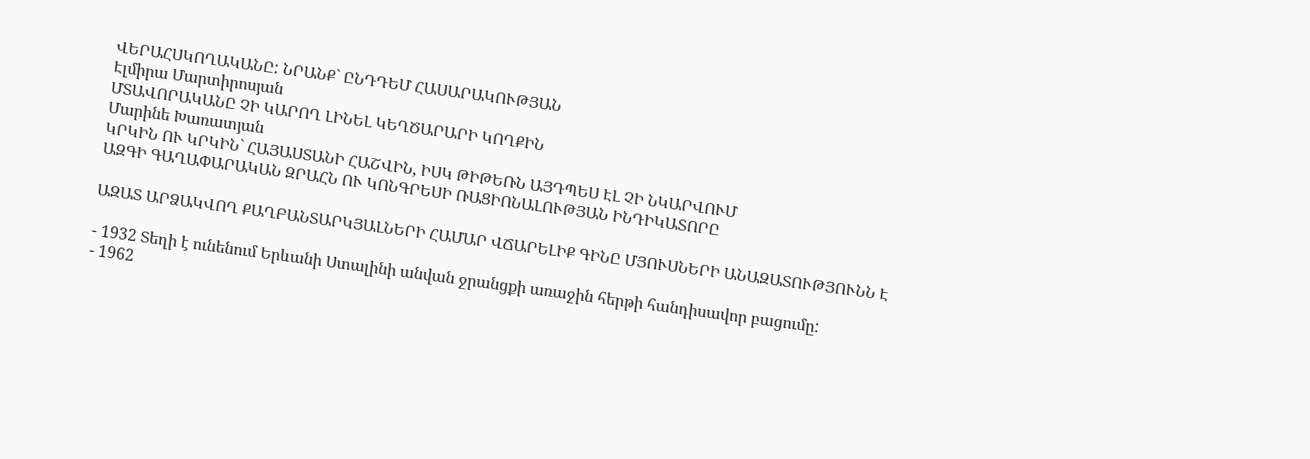ՎԵՐԱՀՍԿՈՂԱԿԱՆԸ: ՆՐԱՆՔ` ԸՆԴԴԵՄ ՀԱՍԱՐԱԿՈՒԹՅԱՆ
Էլմիրա Մարտիրոսյան
ՄՏԱՎՈՐԱԿԱՆԸ ՉԻ ԿԱՐՈՂ ԼԻՆԵԼ ԿԵՂԾԱՐԱՐԻ ԿՈՂՔԻՆ
Մարինե Խառատյան
ԿՐԿԻՆ ՈՒ ԿՐԿԻՆ` ՀԱՅԱՍՏԱՆԻ ՀԱՇՎԻՆ, ԻՍԿ ԹԻԹԵՌՆ ԱՅԴՊԵՍ ԷԼ ՉԻ ՆԿԱՐՎՈՒՄ
ԱԶԳԻ ԳԱՂԱՓԱՐԱԿԱՆ ԶՐԱՀՆ ՈՒ ԿՈՆԳՐԵՍԻ ՌԱՑԻՈՆԱԼՈՒԹՅԱՆ ԻՆԴԻԿԱՏՈՐԸ

ԱԶԱՏ ԱՐՁԱԿՎՈՂ ՔԱՂԲԱՆՏԱՐԿՅԱԼՆԵՐԻ ՀԱՄԱՐ ՎՃԱՐԵԼԻՔ ԳԻՆԸ ՄՅՈՒՍՆԵՐԻ ԱՆԱԶԱՏՈՒԹՅՈՒՆՆ Է

- 1932 Տեղի է ունենում Երևանի Ստալինի անվան ջրանցքի առաջին հերթի հանդիսավոր բացումը:
- 1962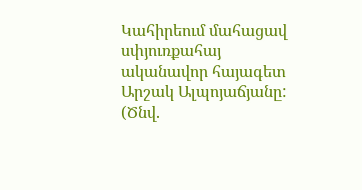Կահիրեում մահացավ սփյուռքահայ ականավոր հայագետ Արշակ Ալպոյաճյանը: (Ծնվ.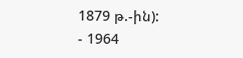1879 թ.-ին):
- 1964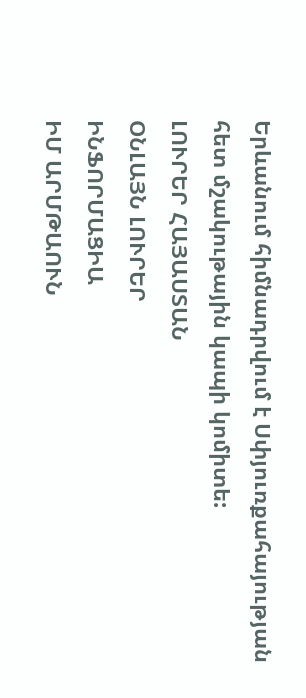Երևանում հիմնադրվում է Սփյուռքահայության հետ մշակութային կապի կոմիտե:
ԼՈՒՐԵՐ ՀԱՅԱՍՏԱՆ
ՕՆԼԱՅՆ ԼՈՒՐԵՐ
ԻՆՖՈՐՄԱՑԻԱ
ԻՄ ԱՐՄԹԱՈՒՆ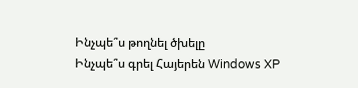Ինչպե՞ս թողնել ծխելը
Ինչպե՞ս գրել Հայերեն Windows XP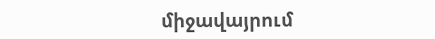միջավայրում